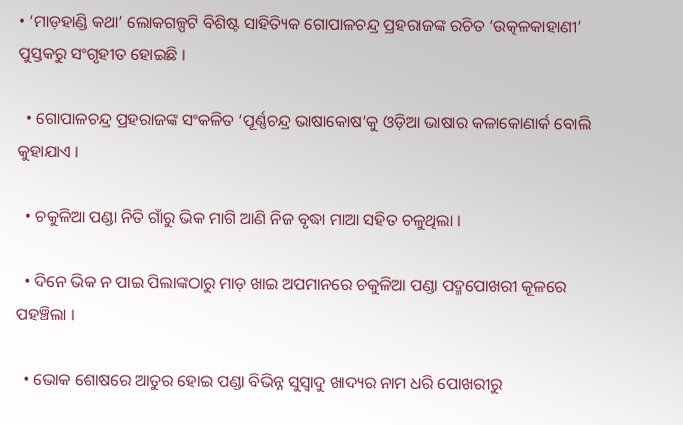• ‘ମାଡ଼ହାଣ୍ଡି କଥା’ ଲୋକଗଳ୍ପଟି ବିଶିଷ୍ଟ ସାହିତ୍ୟିକ ଗୋପାଳଚନ୍ଦ୍ର ପ୍ରହରାଜଙ୍କ ରଚିତ ‘ଉତ୍କଳକାହାଣୀ’ ପୁସ୍ତକରୁ ସଂଗୃହୀତ ହୋଇଛି ।

  • ଗୋପାଳଚନ୍ଦ୍ର ପ୍ରହରାଜଙ୍କ ସଂକଳିତ ‘ପୂର୍ଣ୍ଣଚନ୍ଦ୍ର ଭାଷାକୋଷ’କୁ ଓଡ଼ିଆ ଭାଷାର କଳାକୋଣାର୍କ ବୋଲି କୁହାଯାଏ ।

  • ଚକୁଳିଆ ପଣ୍ଡା ନିତି ଗାଁରୁ ଭିକ ମାଗି ଆଣି ନିଜ ବୃଦ୍ଧା ମାଆ ସହିତ ଚଳୁଥିଲା ।

  • ଦିନେ ଭିକ ନ ପାଇ ପିଲାଙ୍କଠାରୁ ମାଡ଼ ଖାଇ ଅପମାନରେ ଚକୁଳିଆ ପଣ୍ଡା ପଦ୍ମପୋଖରୀ କୂଳରେ ପହଞ୍ଚିଲା ।

  • ଭୋକ ଶୋଷରେ ଆତୁର ହୋଇ ପଣ୍ଡା ବିଭିନ୍ନ ସୁସ୍ୱାଦୁ ଖାଦ୍ୟର ନାମ ଧରି ପୋଖରୀରୁ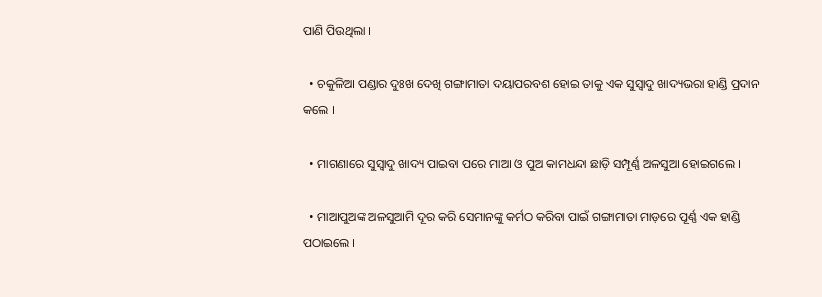ପାଣି ପିଉଥିଲା ।

  • ଚକୁଳିଆ ପଣ୍ଡାର ଦୁଃଖ ଦେଖି ଗଙ୍ଗାମାତା ଦୟାପରବଶ ହୋଇ ତାକୁ ଏକ ସୁସ୍ୱାଦୁ ଖାଦ୍ୟଭରା ହାଣ୍ଡି ପ୍ରଦାନ କଲେ ।

  • ମାଗଣାରେ ସୁସ୍ୱାଦୁ ଖାଦ୍ୟ ପାଇବା ପରେ ମାଆ ଓ ପୁଅ କାମଧନ୍ଦା ଛାଡ଼ି ସମ୍ପୂର୍ଣ୍ଣ ଅଳସୁଆ ହୋଇଗଲେ ।

  • ମାଆପୁଅଙ୍କ ଅଳସୁଆମି ଦୂର କରି ସେମାନଙ୍କୁ କର୍ମଠ କରିବା ପାଇଁ ଗଙ୍ଗାମାତା ମାଡ଼ରେ ପୂର୍ଣ୍ଣ ଏକ ହାଣ୍ଡି ପଠାଇଲେ ।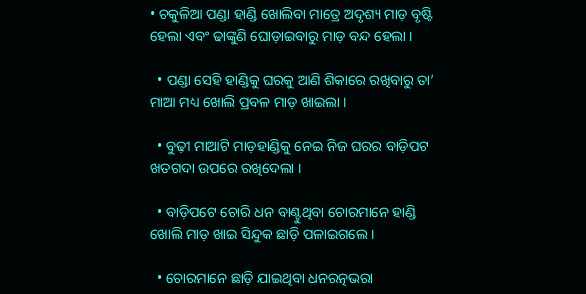• ଚକୁଳିଆ ପଣ୍ଡା ହାଣ୍ଡି ଖୋଲିବା ମାତ୍ରେ ଅଦୃଶ୍ୟ ମାଡ଼ ବୃଷ୍ଟି ହେଲା ଏବଂ ଢାଙ୍କୁଣି ଘୋଡ଼ାଇବାରୁ ମାଡ଼ ବନ୍ଦ ହେଲା ।

  • ପଣ୍ଡା ସେହି ହାଣ୍ଡିକୁ ଘରକୁ ଆଣି ଶିକାରେ ରଖିବାରୁ ତା’ ମାଆ ମଧ୍ୟ ଖୋଲି ପ୍ରବଳ ମାଡ଼ ଖାଇଲା ।

  • ବୁଢ଼ୀ ମାଆଟି ମାଡ଼ହାଣ୍ଡିକୁ ନେଇ ନିଜ ଘରର ବାଡ଼ିପଟ ଖତଗଦା ଉପରେ ରଖିଦେଲା ।

  • ବାଡ଼ିପଟେ ଚୋରି ଧନ ବାଣ୍ଟୁଥିବା ଚୋରମାନେ ହାଣ୍ଡି ଖୋଲି ମାଡ଼ ଖାଇ ସିନ୍ଦୁକ ଛାଡ଼ି ପଳାଇଗଲେ ।

  • ଚୋରମାନେ ଛାଡ଼ି ଯାଇଥିବା ଧନରତ୍ନଭରା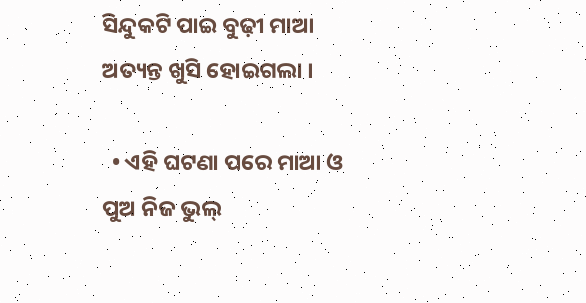ସିନ୍ଦୁକଟି ପାଇ ବୁଢ଼ୀ ମାଆ ଅତ୍ୟନ୍ତ ଖୁସି ହୋଇଗଲା ।

  • ଏହି ଘଟଣା ପରେ ମାଆ ଓ ପୁଅ ନିଜ ଭୁଲ୍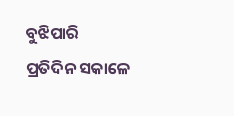ବୁଝିପାରି ପ୍ରତିଦିନ ସକାଳେ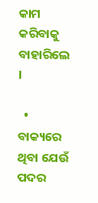କାମ କରିବାକୁ ବାହାରିଲେ ।

  • ବାକ୍ୟରେ ଥିବା ଯେଉଁ ପଦର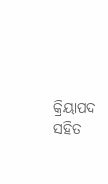କ୍ରିୟାପଦ ସହିତ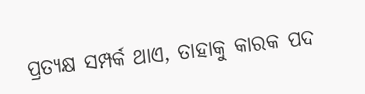ପ୍ରତ୍ୟକ୍ଷ ସମ୍ପର୍କ ଥାଏ, ତାହାକୁ କାରକ ପଦ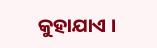କୁହାଯାଏ ।